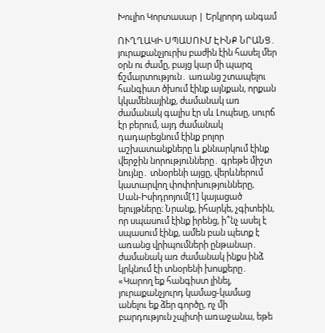Խուլիո Կորտասար | Երկրորդ անգամ

ՈՒՂՂԱԿԻ ՍՊԱՍՈՒՄ ԷԻՆՔ ՆՐԱՆՑ․ յուրաքանչյուրիս բաժին էին հասել մեր օրն ու ժամը, բայց կար մի պարզ ճշմարտություն․ առանց շտապելու հանգիստ ծխում էինք այնքան, որքան կկամենայինք, ժամանակ առ ժամանակ գալիս էր սև Լոպեսը, սուրճ էր բերում, այդ ժամանակ դադարեցնում էինք բոլոր աշխատանքները և քննարկում էինք վերջին նորությունները․ գրեթե միշտ նույնը․ տնօրենի այցը, վերևներում կատարվող փոփոխությունները, Սան-Իսիդրոյում[1] կայացած ելույթները։ Նրանք, իհարկե, չգիտեին, որ սպասում էինք իրենց, ի՞նչ ասել է սպասում էինք, ամեն բան պետք է առանց վրիպումների ընթանար․ ժամանակ առ ժամանակ ինքս ինձ կրկնում էի տնօրենի խոսքերը․ «Կարող եք հանգիստ լինել, յուրաքանչյուրդ կամաց-կամաց անելու եք ձեր գործը, ոչ մի բարդություն չպիտի առաջանա, եթե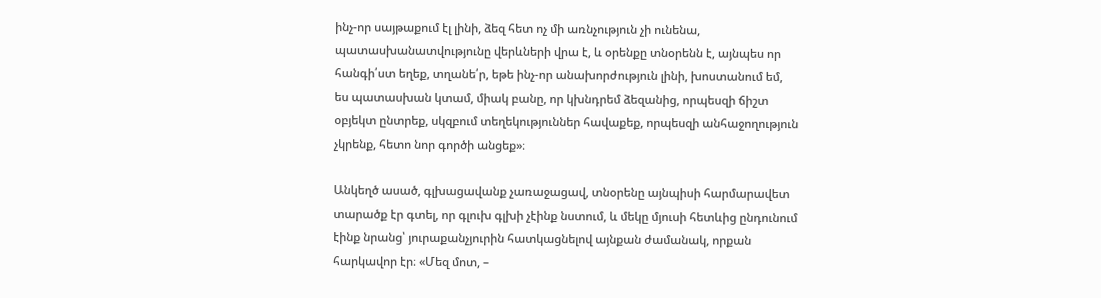ինչ-որ սայթաքում էլ լինի, ձեզ հետ ոչ մի առնչություն չի ունենա, պատասխանատվությունը վերևների վրա է, և օրենքը տնօրենն է, այնպես որ հանգի՛ստ եղեք, տղանե՛ր, եթե ինչ-որ անախորժություն լինի, խոստանում եմ, ես պատասխան կտամ, միակ բանը, որ կխնդրեմ ձեզանից, որպեսզի ճիշտ օբյեկտ ընտրեք, սկզբում տեղեկություններ հավաքեք, որպեսզի անհաջողություն չկրենք, հետո նոր գործի անցեք»։

Անկեղծ ասած, գլխացավանք չառաջացավ, տնօրենը այնպիսի հարմարավետ տարածք էր գտել, որ գլուխ գլխի չէինք նստում, և մեկը մյուսի հետևից ընդունում էինք նրանց՝ յուրաքանչյուրին հատկացնելով այնքան ժամանակ, որքան հարկավոր էր։ «Մեզ մոտ, –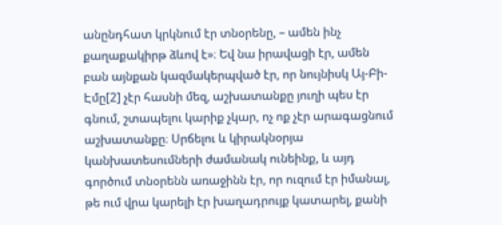անընդհատ կրկնում էր տնօրենը, – ամեն ինչ քաղաքակիրթ ձևով է»։ Եվ նա իրավացի էր, ամեն բան այնքան կազմակերպված էր, որ նույնիսկ Այ-Բի-Էմը[2] չէր հասնի մեզ, աշխատանքը յուղի պես էր գնում, շտապելու կարիք չկար, ոչ ոք չէր արագացնում աշխատանքը։ Սրճելու և կիրակնօրյա կանխատեսումների ժամանակ ունեինք, և այդ գործում տնօրենն առաջինն էր, որ ուզում էր իմանալ, թե ում վրա կարելի էր խաղադրույք կատարել, քանի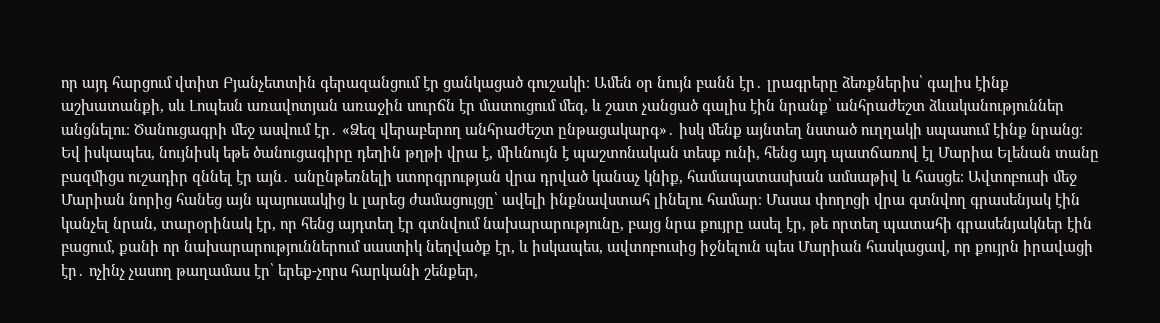որ այդ հարցում վտիտ Բյանչետտին գերազանցում էր ցանկացած գուշակի։ Ամեն օր նույն բանն էր․ լրագրերը ձեռքներիս՝ գալիս էինք աշխատանքի, սև Լոպեսն առավոտյան առաջին սուրճն էր մատուցում մեզ, և շատ չանցած գալիս էին նրանք՝ անհրաժեշտ ձևականություններ անցնելու։ Ծանուցագրի մեջ ասվում էր․ «Ձեզ վերաբերող անհրաժեշտ ընթացակարգ»․ իսկ մենք այնտեղ նստած ուղղակի սպասում էինք նրանց։ Եվ իսկապես, նույնիսկ եթե ծանուցագիրը դեղին թղթի վրա է, միևնույն է պաշտոնական տեսք ունի, հենց այդ պատճառով էլ Մարիա Ելենան տանը բազմիցս ուշադիր զննել էր այն․ անընթեռնելի ստորգրության վրա դրված կանաչ կնիք, համապատասխան ամսաթիվ և հասցե։ Ավտոբուսի մեջ Մարիան նորից հանեց այն պայուսակից և լարեց ժամացույցը՝ ավելի ինքնավստահ լինելու համար։ Մասա փողոցի վրա գտնվող գրասենյակ էին կանչել նրան, տարօրինակ էր, որ հենց այդտեղ էր գտնվում նախարարությունը, բայց նրա քույրը ասել էր, թե որտեղ պատահի գրասենյակներ էին բացում, քանի որ նախարարություններում սաստիկ նեղվածք էր, և իսկապես, ավտոբուսից իջնելուն պես Մարիան հասկացավ, որ քույրն իրավացի էր․ ոչինչ չասող թաղամաս էր՝ երեք-չորս հարկանի շենքեր,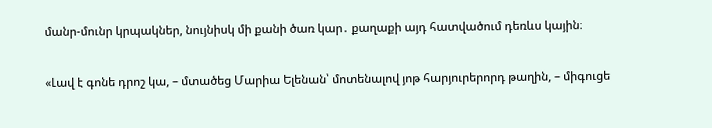մանր-մունր կրպակներ, նույնիսկ մի քանի ծառ կար․ քաղաքի այդ հատվածում դեռևս կային։

«Լավ է գոնե դրոշ կա, – մտածեց Մարիա Ելենան՝ մոտենալով յոթ հարյուրերորդ թաղին, – միգուցե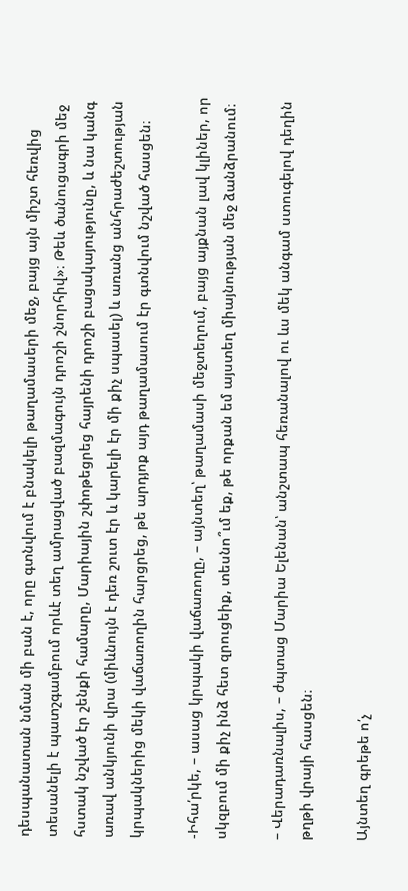դեսպանատան նման մի բան է, որը գտնվում է բնակելի թաղամասերի մեջ, բայց այն միշտ հեռվից տեսանելի է պատշգամբում որևէ տեղ ամրացված բազմագույն դրոշի շնորհիվ»։ Թեև ծանուցագրի մեջ հստակ նշված էր շենքի համարը, Մարիային շփոթեցրեց հայրենի դրոշի բացակայությունը, և նա կանգ առավ անկյունի վրա (միևնույն է դեռ շուտ էր և կարելի էր մի քիչ սպասել) և առանց անհրաժեշտության կրպակներից մեկի վաճառողին հարցրեց, թե արդյոք այդ թաղամասում էր գտնվում նշված հասցեն։

-Իհա՛րկե, – ասաց կրպակի վաճառողը, – այնտեղ՝ թաղամասի մեջտեղում, բայց այքնան լավ կլիներ, որ սկզբում մի քիչ ինձ հետ զրուցեիք, տեսնո՞ւմ եք, թե որքան եմ այստեղ միայնության մեջ ձանձրանում։

– Վերադառնալիս, – ժպտաց Մարիա Ելենան՝ անշտապ հեռանալով ու ևս մեկ անգամ ստուգելով դեղին թղթի վրայի հասցեն։

Այնտեղ գրեթե ո՛չ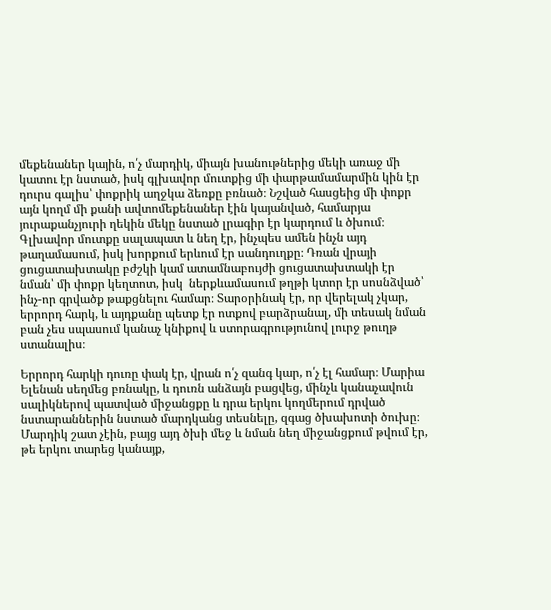մեքենաներ կային, ո՛չ մարդիկ, միայն խանութներից մեկի առաջ մի կատու էր նստած, իսկ գլխավոր մուտքից մի փարթամամարմին կին էր դուրս գալիս՝ փոքրիկ աղջկա ձեռքը բռնած։ Նշված հասցեից մի փոքր այն կողմ մի քանի ավտոմեքենաներ էին կայանված, համարյա յուրաքանչյուրի ղեկին մեկը նստած լրագիր էր կարդում և ծխում։ Գլխավոր մուտքը սալապատ և նեղ էր, ինչպես ամեն ինչն այդ թաղամասում, իսկ խորքում երևում էր սանդուղքը։ Դռան վրայի ցուցատախտակը բժշկի կամ ատամնաբույժի ցուցատախտակի էր նման՝ մի փոքր կեղտոտ, իսկ  ներքևամասում թղթի կտոր էր սոսնձված՝ ինչ-որ գրվածք թաքցնելու համար։ Տարօրինակ էր, որ վերելակ չկար, երրորդ հարկ, և այդքանը պետք էր ոտքով բարձրանալ, մի տեսակ նման բան չես սպասում կանաչ կնիքով և ստորագրությունով լուրջ թուղթ ստանալիս։

Երրորդ հարկի դուռը փակ էր, վրան ո՛չ զանգ կար, ո՛չ էլ համար։ Մարիա Ելենան սեղմեց բռնակը, և դուռն անձայն բացվեց, մինչև կանաչավուն սալիկներով պատված միջանցքը և դրա երկու կողմերում դրված նստարաններին նստած մարդկանց տեսնելը, զգաց ծխախոտի ծուխը։ Մարդիկ շատ չէին, բայց այդ ծխի մեջ և նման նեղ միջանցքում թվում էր, թե երկու տարեց կանայք,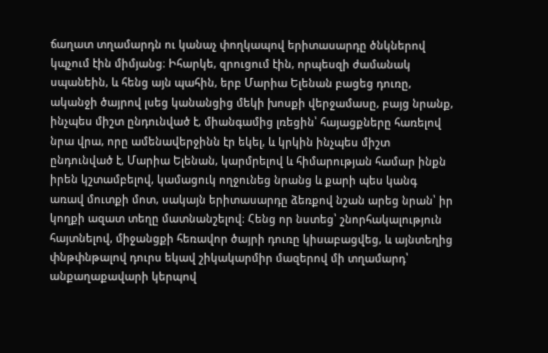ճաղատ տղամարդն ու կանաչ փողկապով երիտասարդը ծնկներով կպչում էին միմյանց։ Իհարկե, զրուցում էին, որպեսզի ժամանակ սպանեին, և հենց այն պահին, երբ Մարիա Ելենան բացեց դուռը, ականջի ծայրով լսեց կանանցից մեկի խոսքի վերջամասը, բայց նրանք, ինչպես միշտ ընդունված է, միանգամից լռեցին՝ հայացքները հառելով նրա վրա, որը ամենավերջինն էր եկել, և կրկին ինչպես միշտ ընդունված է, Մարիա Ելենան, կարմրելով և հիմարության համար ինքն իրեն կշտամբելով, կամացուկ ողջունեց նրանց և քարի պես կանգ առավ մուտքի մոտ, սակայն երիտասարդը ձեռքով նշան արեց նրան՝ իր կողքի ազատ տեղը մատնանշելով։ Հենց որ նստեց՝ շնորհակալություն հայտնելով, միջանցքի հեռավոր ծայրի դուռը կիսաբացվեց, և այնտեղից փնթփնթալով դուրս եկավ շիկակարմիր մազերով մի տղամարդ՝ անքաղաքավարի կերպով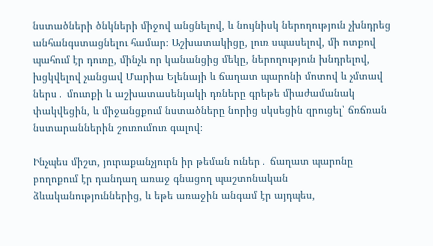նստածների ծնկների միջով անցնելով, և նույնիսկ ներողություն չխնդրեց անհանգստացնելու համար։ Աշխատակիցը, լուռ սպասելով, մի ոտքով պահում էր դուռը, մինչև որ կանանցից մեկը, ներողություն խնդրելով, խցկվելով չանցավ Մարիա Ելենայի և ճաղատ պարոնի մոտով և չմտավ ներս․ մուտքի և աշխատասենյակի դռները գրեթե միաժամանակ փակվեցին, և միջանցքում նստածները նորից սկսեցին զրուցել՝ ճռճռան նստարաններին շուռումուռ գալով։

Ինչպես միշտ, յուրաքանչյուրն իր թեման ուներ․ ճաղատ պարոնը բողոքում էր դանդաղ առաջ գնացող պաշտոնական ձևականություններից, և եթե առաջին անգամ էր այդպես,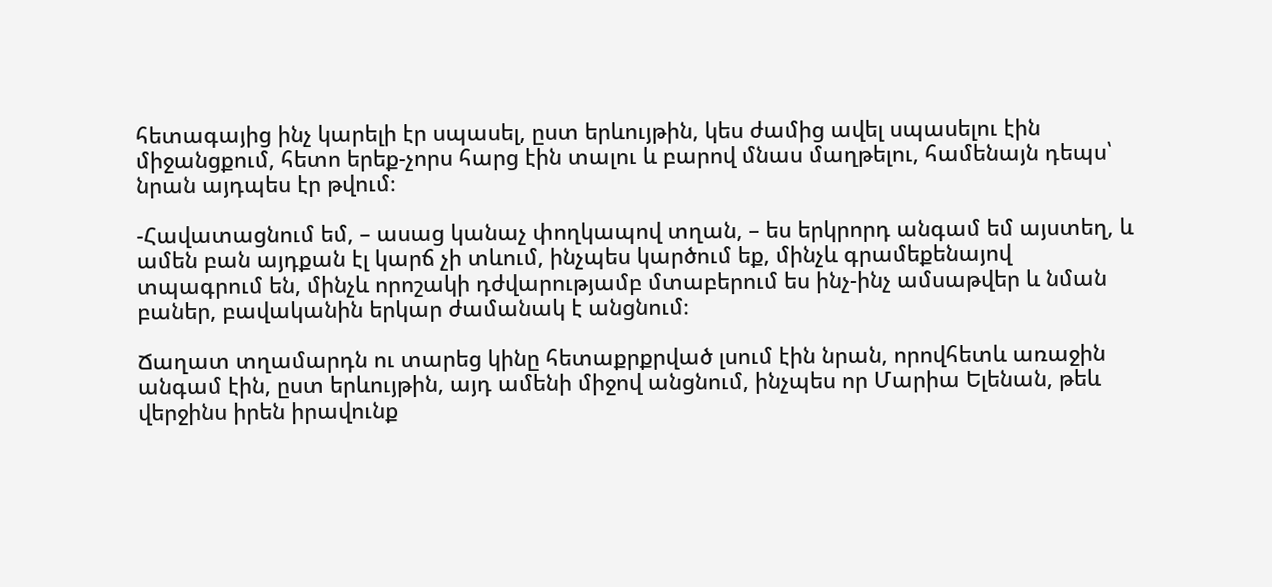հետագայից ինչ կարելի էր սպասել, ըստ երևույթին, կես ժամից ավել սպասելու էին միջանցքում, հետո երեք-չորս հարց էին տալու և բարով մնաս մաղթելու, համենայն դեպս՝ նրան այդպես էր թվում։

-Հավատացնում եմ, – ասաց կանաչ փողկապով տղան, – ես երկրորդ անգամ եմ այստեղ, և ամեն բան այդքան էլ կարճ չի տևում, ինչպես կարծում եք, մինչև գրամեքենայով տպագրում են, մինչև որոշակի դժվարությամբ մտաբերում ես ինչ-ինչ ամսաթվեր և նման բաներ, բավականին երկար ժամանակ է անցնում։

Ճաղատ տղամարդն ու տարեց կինը հետաքրքրված լսում էին նրան, որովհետև առաջին անգամ էին, ըստ երևույթին, այդ ամենի միջով անցնում, ինչպես որ Մարիա Ելենան, թեև վերջինս իրեն իրավունք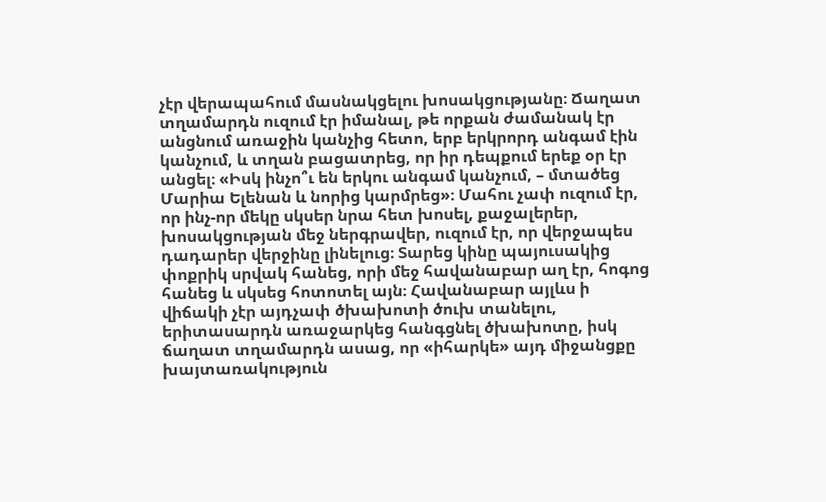չէր վերապահում մասնակցելու խոսակցությանը։ Ճաղատ տղամարդն ուզում էր իմանալ, թե որքան ժամանակ էր անցնում առաջին կանչից հետո, երբ երկրորդ անգամ էին կանչում, և տղան բացատրեց, որ իր դեպքում երեք օր էր անցել։ «Իսկ ինչո՞ւ են երկու անգամ կանչում, – մտածեց Մարիա Ելենան և նորից կարմրեց»։ Մահու չափ ուզում էր, որ ինչ-որ մեկը սկսեր նրա հետ խոսել, քաջալերեր, խոսակցության մեջ ներգրավեր, ուզում էր, որ վերջապես դադարեր վերջինը լինելուց։ Տարեց կինը պայուսակից փոքրիկ սրվակ հանեց, որի մեջ հավանաբար աղ էր, հոգոց հանեց և սկսեց հոտոտել այն։ Հավանաբար այլևս ի վիճակի չէր այդչափ ծխախոտի ծուխ տանելու, երիտասարդն առաջարկեց հանգցնել ծխախոտը, իսկ ճաղատ տղամարդն ասաց, որ «իհարկե» այդ միջանցքը խայտառակություն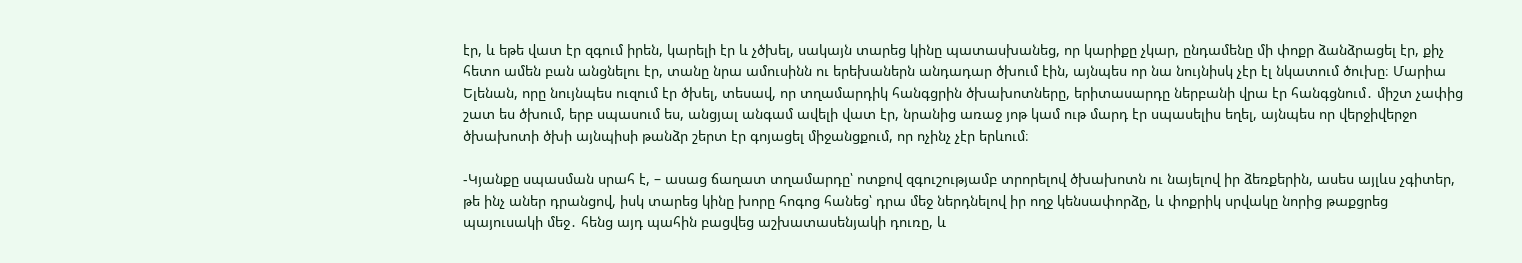էր, և եթե վատ էր զգում իրեն, կարելի էր և չծխել, սակայն տարեց կինը պատասխանեց, որ կարիքը չկար, ընդամենը մի փոքր ձանձրացել էր, քիչ հետո ամեն բան անցնելու էր, տանը նրա ամուսինն ու երեխաներն անդադար ծխում էին, այնպես որ նա նույնիսկ չէր էլ նկատում ծուխը։ Մարիա Ելենան, որը նույնպես ուզում էր ծխել, տեսավ, որ տղամարդիկ հանգցրին ծխախոտները, երիտասարդը ներբանի վրա էր հանգցնում․ միշտ չափից շատ ես ծխում, երբ սպասում ես, անցյալ անգամ ավելի վատ էր, նրանից առաջ յոթ կամ ութ մարդ էր սպասելիս եղել, այնպես որ վերջիվերջո ծխախոտի ծխի այնպիսի թանձր շերտ էր գոյացել միջանցքում, որ ոչինչ չէր երևում։

-Կյանքը սպասման սրահ է, – ասաց ճաղատ տղամարդը՝ ոտքով զգուշությամբ տրորելով ծխախոտն ու նայելով իր ձեռքերին, ասես այլևս չգիտեր, թե ինչ աներ դրանցով, իսկ տարեց կինը խորը հոգոց հանեց՝ դրա մեջ ներդնելով իր ողջ կենսափորձը, և փոքրիկ սրվակը նորից թաքցրեց պայուսակի մեջ․ հենց այդ պահին բացվեց աշխատասենյակի դուռը, և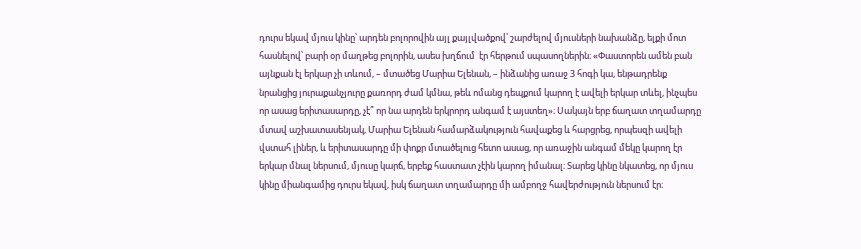դուրս եկավ մյուս կինը՝ արդեն բոլորովին այլ քայլվածքով՝ շարժելով մյուսների նախանձը, ելքի մոտ հասնելով՝ բարի օր մաղթեց բոլորին, ասես խղճում  էր հերթում սպասողներին։ «Փաստորեն ամեն բան այնքան էլ երկար չի տևում, – մտածեց Մարիա Ելենան, – ինձանից առաջ 3 հոգի կա, ենթադրենք նրանցից յուրաքանչյուրը քառորդ ժամ կմնա, թեև ոմանց դեպքում կարող է ավելի երկար տևել, ինչպես որ ասաց երիտասարդը, չէ՞ որ նա արդեն երկրորդ անգամ է այստեղ»։ Սակայն երբ ճաղատ տղամարդը մտավ աշխատասենյակ, Մարիա Ելենան համարձակություն հավաքեց և հարցրեց, որպեսզի ավելի վստահ լիներ, և երիտասարդը մի փոքր մտածելուց հետո ասաց, որ առաջին անգամ մեկը կարող էր երկար մնալ ներսում, մյուսը կարճ, երբեք հաստատ չէին կարող իմանալ։ Տարեց կինը նկատեց, որ մյուս կինը միանգամից դուրս եկավ, իսկ ճաղատ տղամարդը մի ամբողջ հավերժություն ներսում էր։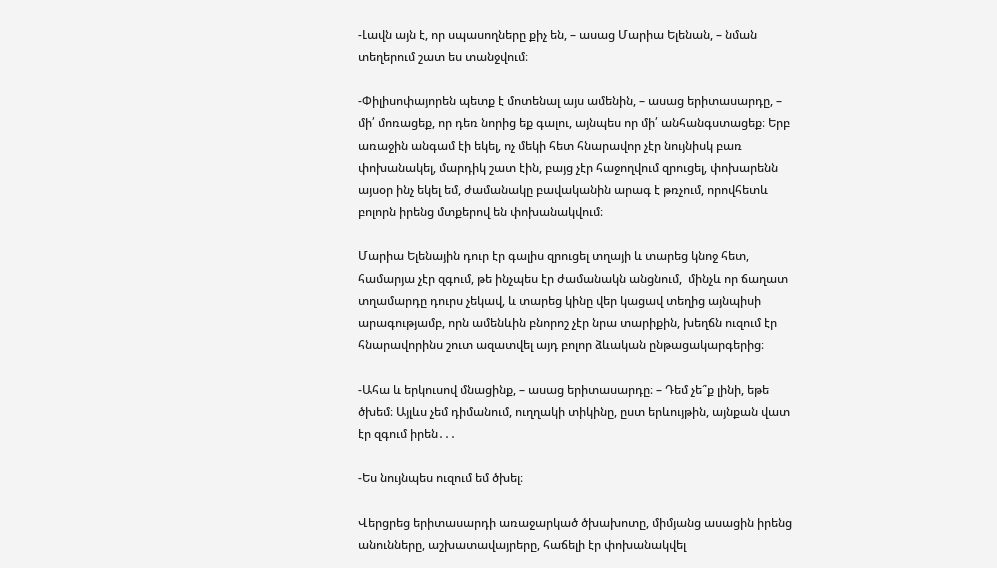-Լավն այն է, որ սպասողները քիչ են, – ասաց Մարիա Ելենան, – նման տեղերում շատ ես տանջվում։

-Փիլիսոփայորեն պետք է մոտենալ այս ամենին, – ասաց երիտասարդը, – մի՛ մոռացեք, որ դեռ նորից եք գալու, այնպես որ մի՛ անհանգստացեք։ Երբ առաջին անգամ էի եկել, ոչ մեկի հետ հնարավոր չէր նույնիսկ բառ փոխանակել, մարդիկ շատ էին, բայց չէր հաջողվում զրուցել, փոխարենն այսօր ինչ եկել եմ, ժամանակը բավականին արագ է թռչում, որովհետև բոլորն իրենց մտքերով են փոխանակվում։

Մարիա Ելենային դուր էր գալիս զրուցել տղայի և տարեց կնոջ հետ, համարյա չէր զգում, թե ինչպես էր ժամանակն անցնում,  մինչև որ ճաղատ տղամարդը դուրս չեկավ, և տարեց կինը վեր կացավ տեղից այնպիսի արագությամբ, որն ամենևին բնորոշ չէր նրա տարիքին, խեղճն ուզում էր հնարավորինս շուտ ազատվել այդ բոլոր ձևական ընթացակարգերից։

-Ահա և երկուսով մնացինք, – ասաց երիտասարդը։ – Դեմ չե՞ք լինի, եթե ծխեմ։ Այլևս չեմ դիմանում, ուղղակի տիկինը, ըստ երևույթին, այնքան վատ էր զգում իրեն․․․

-Ես նույնպես ուզում եմ ծխել։

Վերցրեց երիտասարդի առաջարկած ծխախոտը, միմյանց ասացին իրենց անունները, աշխատավայրերը, հաճելի էր փոխանակվել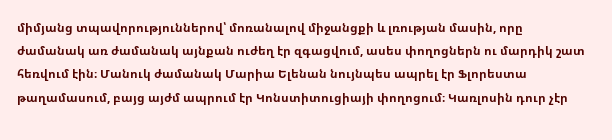միմյանց տպավորություններով՝ մոռանալով միջանցքի և լռության մասին, որը ժամանակ առ ժամանակ այնքան ուժեղ էր զգացվում, ասես փողոցներն ու մարդիկ շատ հեռվում էին։ Մանուկ ժամանակ Մարիա Ելենան նույնպես ապրել էր Ֆլորեստա թաղամասում, բայց այժմ ապրում էր Կոնստիտուցիայի փողոցում։ Կառլոսին դուր չէր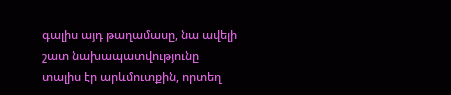գալիս այդ թաղամասը, նա ավելի շատ նախապատվությունը տալիս էր արևմուտքին, որտեղ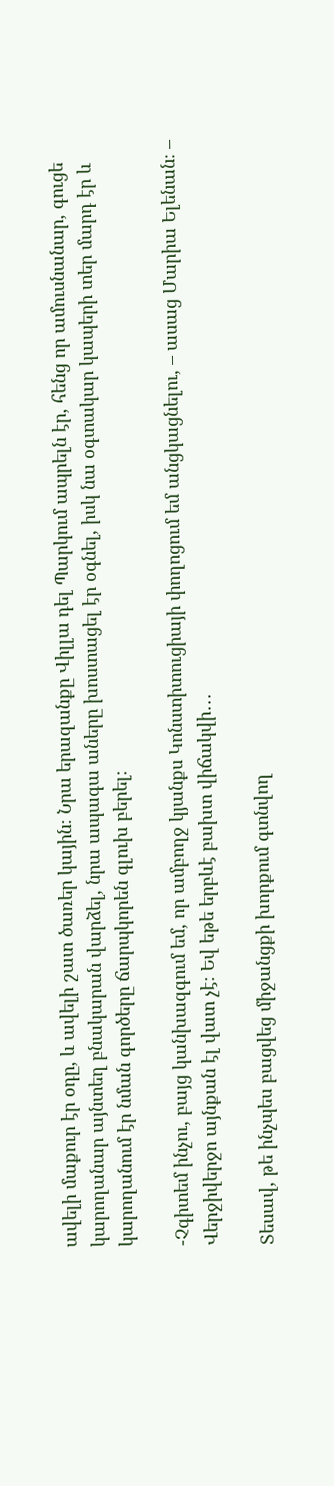ավելի մաքուր էր օդը, և ավելի շատ ծառեր կային։ Նրա երազանքը Վիլլա դել Պարկում ապրելն էր, հենց որ ամուսնանար, գուցե կարողանար այնտեղ բնակարան վարձել, նրա ապագա աները խոստացել էր օգնել, իսկ նա օգտակար կապերի տեր մարդ էր և կարողանում էր նման գործերը ճարպկորեն գլուխ բերել։

-Չգիտեմ ինչու, բայց կանխազգում եմ, որ ամբողջ կյանքս Կոնստիտուցիայի փողոցում եմ անցկացնելու, – ասաց Մարիա Ելենան։ – Վերջիվերջո այնքան էլ վատ չէ։ Եվ եթե երբևէ բախտ վիճակվի․․․

Տեսավ, թե ինչպես բացվեց միջանցքի խորքում գտնվող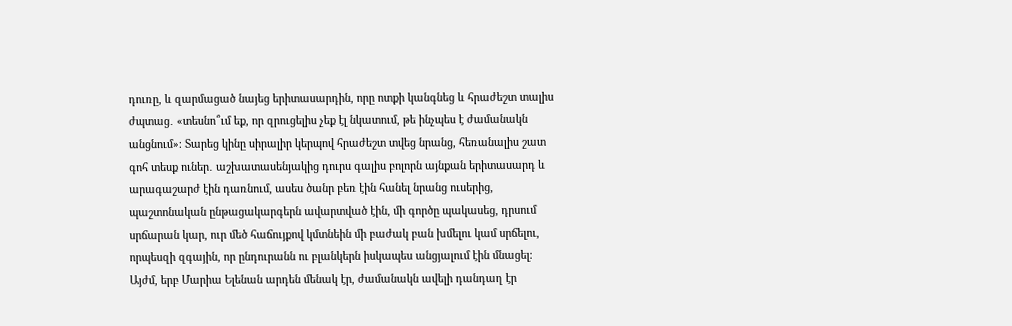դուռը, և զարմացած նայեց երիտասարդին, որը ոտքի կանգնեց և հրաժեշտ տալիս ժպտաց․ «տեսնո՞ւմ եք, որ զրուցելիս չեք էլ նկատում, թե ինչպես է ժամանակն անցնում»։ Տարեց կինը սիրալիր կերպով հրաժեշտ տվեց նրանց, հեռանալիս շատ գոհ տեսք ուներ․ աշխատասենյակից դուրս գալիս բոլորն այնքան երիտասարդ և արագաշարժ էին դառնում, ասես ծանր բեռ էին հանել նրանց ուսերից, պաշտոնական ընթացակարգերն ավարտված էին, մի գործը պակասեց, դրսում սրճարան կար, ուր մեծ հաճույքով կմտնեին մի բաժակ բան խմելու կամ սրճելու, որպեսզի զգային, որ ընդուրանն ու բլանկերն իսկապես անցյալում էին մնացել։ Այժմ, երբ Մարիա Ելենան արդեն մենակ էր, ժամանակն ավելի դանդաղ էր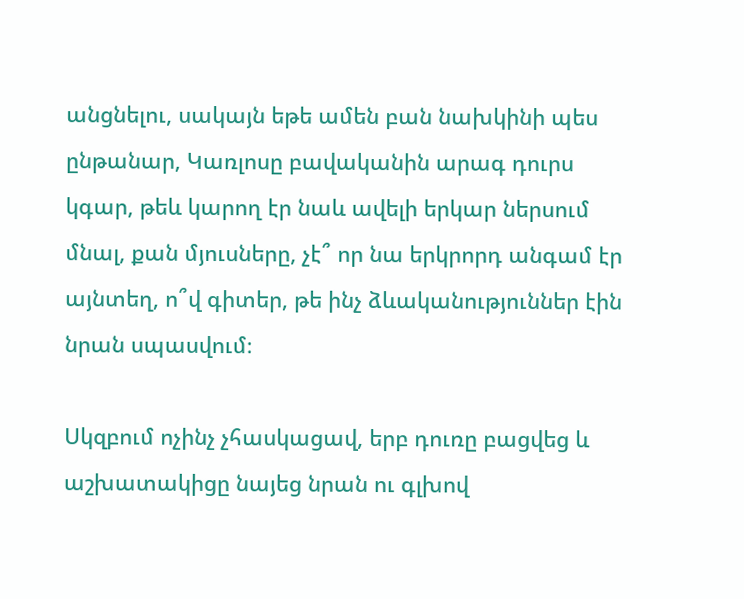անցնելու, սակայն եթե ամեն բան նախկինի պես ընթանար, Կառլոսը բավականին արագ դուրս կգար, թեև կարող էր նաև ավելի երկար ներսում մնալ, քան մյուսները, չէ՞ որ նա երկրորդ անգամ էր այնտեղ, ո՞վ գիտեր, թե ինչ ձևականություններ էին նրան սպասվում։

Սկզբում ոչինչ չհասկացավ, երբ դուռը բացվեց և աշխատակիցը նայեց նրան ու գլխով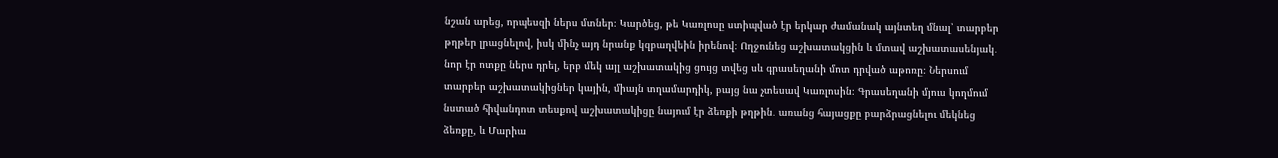նշան արեց, որպեսզի ներս մտներ։ Կարծեց, թե Կառլոսը ստիպված էր երկար ժամանակ այնտեղ մնալ՝ տարբեր թղթեր լրացնելով, իսկ մինչ այդ նրանք կզբաղվեին իրենով։ Ողջունեց աշխատակցին և մտավ աշխատասենյակ․ նոր էր ոտքը ներս դրել, երբ մեկ այլ աշխատակից ցույց տվեց սև գրասեղանի մոտ դրված աթոռը։ Ներսում տարբեր աշխատակիցներ կային, միայն տղամարդիկ, բայց նա չտեսավ Կառլոսին։ Գրասեղանի մյուս կողմում նստած հիվանդոտ տեսքով աշխատակիցը նայում էր ձեռքի թղթին․ առանց հայացքը բարձրացնելու մեկնեց ձեռքը, և Մարիա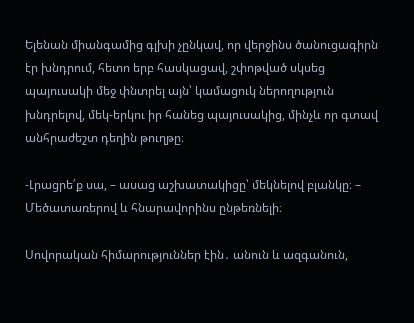Ելենան միանգամից գլխի չընկավ, որ վերջինս ծանուցագիրն էր խնդրում, հետո երբ հասկացավ, շփոթված սկսեց պայուսակի մեջ փնտրել այն՝ կամացուկ ներողություն խնդրելով, մեկ-երկու իր հանեց պայուսակից, մինչև որ գտավ անհրաժեշտ դեղին թուղթը։

-Լրացրե՛ք սա, – ասաց աշխատակիցը՝ մեկնելով բլանկը։ – Մեծատառերով և հնարավորինս ընթեռնելի։

Սովորական հիմարություններ էին․ անուն և ազգանուն,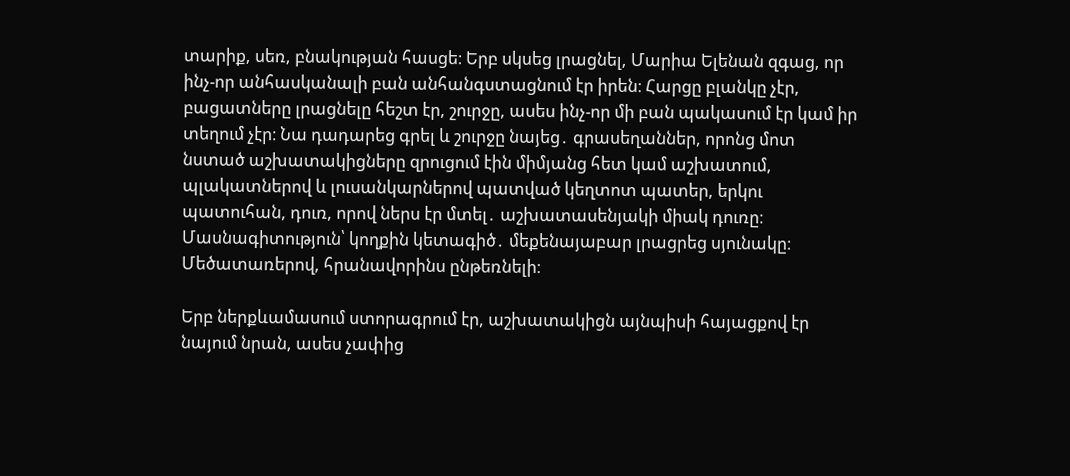տարիք, սեռ, բնակության հասցե։ Երբ սկսեց լրացնել, Մարիա Ելենան զգաց, որ ինչ-որ անհասկանալի բան անհանգստացնում էր իրեն։ Հարցը բլանկը չէր, բացատները լրացնելը հեշտ էր, շուրջը, ասես ինչ-որ մի բան պակասում էր կամ իր տեղում չէր։ Նա դադարեց գրել և շուրջը նայեց․ գրասեղաններ, որոնց մոտ նստած աշխատակիցները զրուցում էին միմյանց հետ կամ աշխատում, պլակատներով և լուսանկարներով պատված կեղտոտ պատեր, երկու պատուհան, դուռ, որով ներս էր մտել․ աշխատասենյակի միակ դուռը։ Մասնագիտություն՝ կողքին կետագիծ․ մեքենայաբար լրացրեց սյունակը։ Մեծատառերով, հրանավորինս ընթեռնելի։

Երբ ներքևամասում ստորագրում էր, աշխատակիցն այնպիսի հայացքով էր նայում նրան, ասես չափից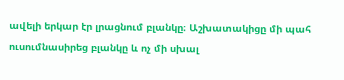ավելի երկար էր լրացնում բլանկը։ Աշխատակիցը մի պահ ուսումնասիրեց բլանկը և ոչ մի սխալ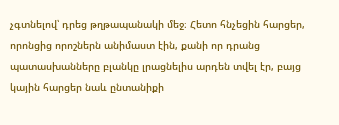չգտնելով՝ դրեց թղթապանակի մեջ։ Հետո հնչեցին հարցեր, որոնցից որոշներն անիմաստ էին, քանի որ դրանց պատասխանները բլանկը լրացնելիս արդեն տվել էր, բայց կային հարցեր նաև ընտանիքի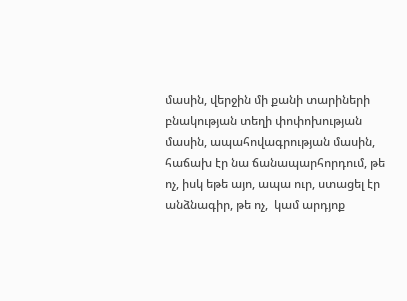մասին, վերջին մի քանի տարիների բնակության տեղի փոփոխության մասին, ապահովագրության մասին, հաճախ էր նա ճանապարհորդում, թե ոչ, իսկ եթե այո, ապա ուր, ստացել էր անձնագիր, թե ոչ,  կամ արդյոք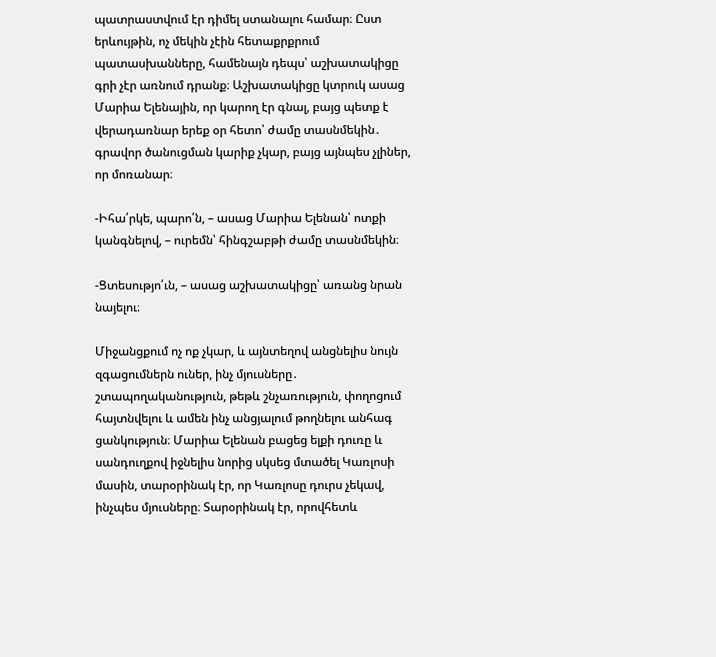պատրաստվում էր դիմել ստանալու համար։ Ըստ երևույթին, ոչ մեկին չէին հետաքրքրում պատասխանները, համենայն դեպս՝ աշխատակիցը գրի չէր առնում դրանք։ Աշխատակիցը կտրուկ ասաց Մարիա Ելենային, որ կարող էր գնալ, բայց պետք է վերադառնար երեք օր հետո՝ ժամը տասնմեկին․ գրավոր ծանուցման կարիք չկար, բայց այնպես չլիներ, որ մոռանար։

-Իհա՛րկե, պարո՛ն, – ասաց Մարիա Ելենան՝ ոտքի կանգնելով, – ուրեմն՝ հինգշաբթի ժամը տասնմեկին։

-Ցտեսությո՛ւն, – ասաց աշխատակիցը՝ առանց նրան նայելու։

Միջանցքում ոչ ոք չկար, և այնտեղով անցնելիս նույն զգացումներն ուներ, ինչ մյուսները․ շտապողականություն, թեթև շնչառություն, փողոցում հայտնվելու և ամեն ինչ անցյալում թողնելու անհագ ցանկություն։ Մարիա Ելենան բացեց ելքի դուռը և սանդուղքով իջնելիս նորից սկսեց մտածել Կառլոսի մասին, տարօրինակ էր, որ Կառլոսը դուրս չեկավ, ինչպես մյուսները։ Տարօրինակ էր, որովհետև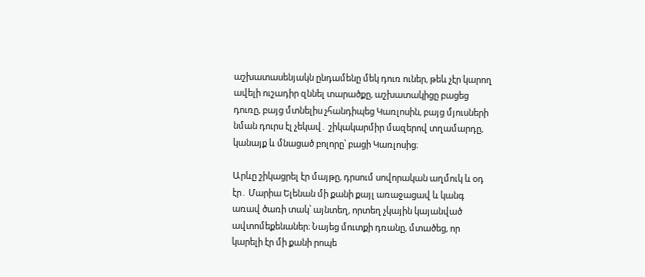աշխատասենյակն ընդամենը մեկ դուռ ուներ, թեև չէր կարող ավելի ուշադիր զննել տարածքը, աշխատակիցը բացեց դուռը, բայց մտնելիս չհանդիպեց Կառլոսին, բայց մյուսների նման դուրս էլ չեկավ․ շիկակարմիր մազերով տղամարդը, կանայք և մնացած բոլորը՝ բացի Կառլոսից։

Արևը շիկացրել էր մայթը, դրսում սովորական աղմուկ և օդ էր․ Մարիա Ելենան մի քանի քայլ առաջացավ և կանգ առավ ծառի տակ՝ այնտեղ, որտեղ չկային կայանված ավտոմեքենաներ։ Նայեց մուտքի դռանը, մտածեց, որ կարելի էր մի քանի րոպե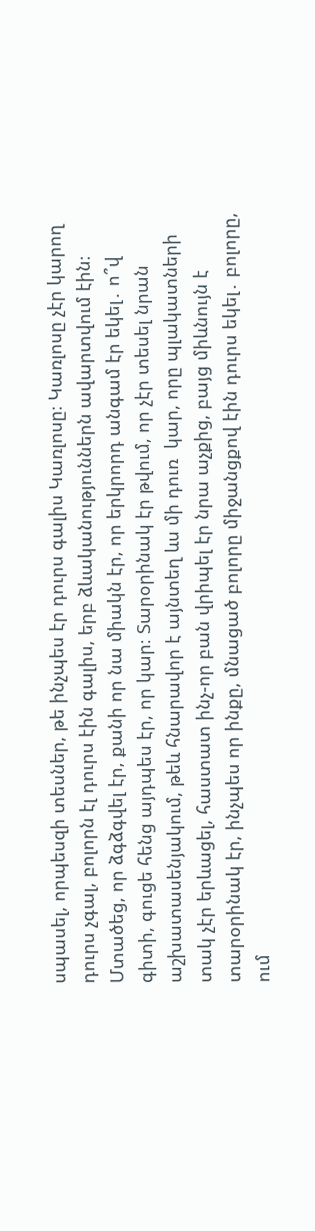սպասել, որպեսզի տեսներ, թե ինչպես էր դուրս գալիս Կառլոսը։ Կառլոսը չէր կարող դուրս չգալ, բոլորն էլ դուրս էին գալիս, երբ ձևականություններն ավարտվում էին։ Մտածեց, որ ձգձգվել էր, քանի որ նա միակն էր, որ երկրորդ անգամ էր եկել․ ո՞վ գիտի, գուցե հենց այդպես էր, որ կար։ Տարօրինակ էր թվում, որ չէր տեսել նրան աշխատասենյակում, թեև հնարավոր է այնտեղ ևս մի դուռ  կար, որը պլակատների տակ չէր երևացել, հաստատ ինչ-որ բան վրիպել էր նրա աչքից, բայց միևնույն է տարօրինակ էր, ինչպես որ ինքը, մնացած բոլորը միջանցքով էին դուրս եկել․ բոլորը, ում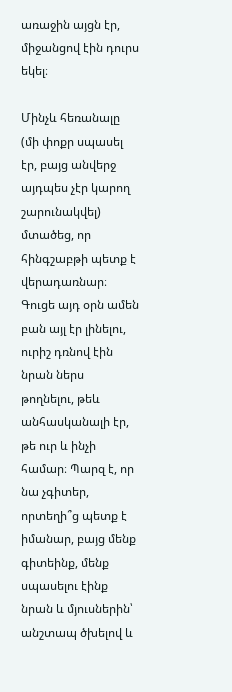առաջին այցն էր, միջանցով էին դուրս եկել։

Մինչև հեռանալը (մի փոքր սպասել էր, բայց անվերջ այդպես չէր կարող շարունակվել) մտածեց, որ հինգշաբթի պետք է վերադառնար։ Գուցե այդ օրն ամեն բան այլ էր լինելու, ուրիշ դռնով էին նրան ներս թողնելու, թեև անհասկանալի էր, թե ուր և ինչի համար։ Պարզ է, որ նա չգիտեր, որտեղի՞ց պետք է իմանար, բայց մենք գիտեինք, մենք սպասելու էինք նրան և մյուսներին՝ անշտապ ծխելով և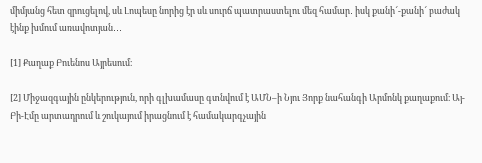միմյանց հետ զրուցելով, սև Լոպեսը նորից էր սև սուրճ պատրաստելու մեզ համար․ իսկ քանի՜-քանի՜ բաժակ էինք խմում առավոտյան․․․

[1] Քաղաք Բուենոս Այրեսում։

[2] Միջազգային ընկերություն, որի գլխամասը գտնվում է ԱՄՆ–ի Նյու Յորք նահանգի Արմոնկ քաղաքում։ Այ-Բի-Էմը արտադրում և շուկայում իրացնում է համակարգչային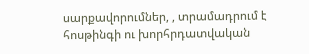սարքավորումներ, , տրամադրում է հոսթինգի ու խորհրդատվական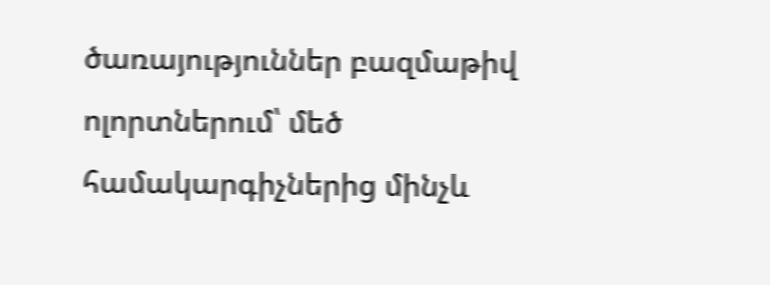ծառայություններ բազմաթիվ ոլորտներում՝ մեծ համակարգիչներից մինչև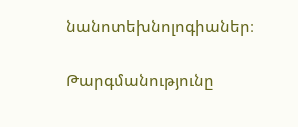նանոտեխնոլոգիաներ։

Թարգմանությունը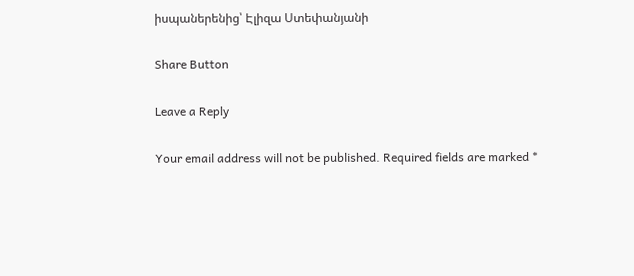իսպաներենից՝ Էլիզա Ստեփանյանի

Share Button

Leave a Reply

Your email address will not be published. Required fields are marked *